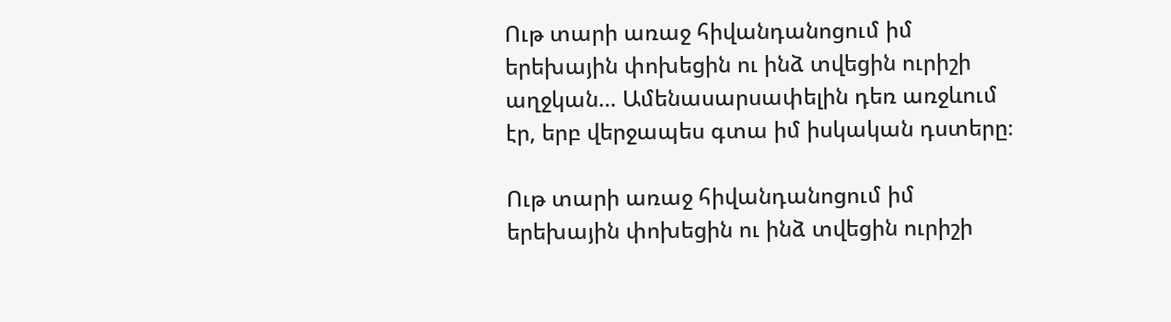Ութ տարի առաջ հիվանդանոցում իմ երեխային փոխեցին ու ինձ տվեցին ուրիշի աղջկան… Ամենասարսափելին դեռ առջևում էր, երբ վերջապես գտա իմ իսկական դստերը։

Ութ տարի առաջ հիվանդանոցում իմ երեխային փոխեցին ու ինձ տվեցին ուրիշի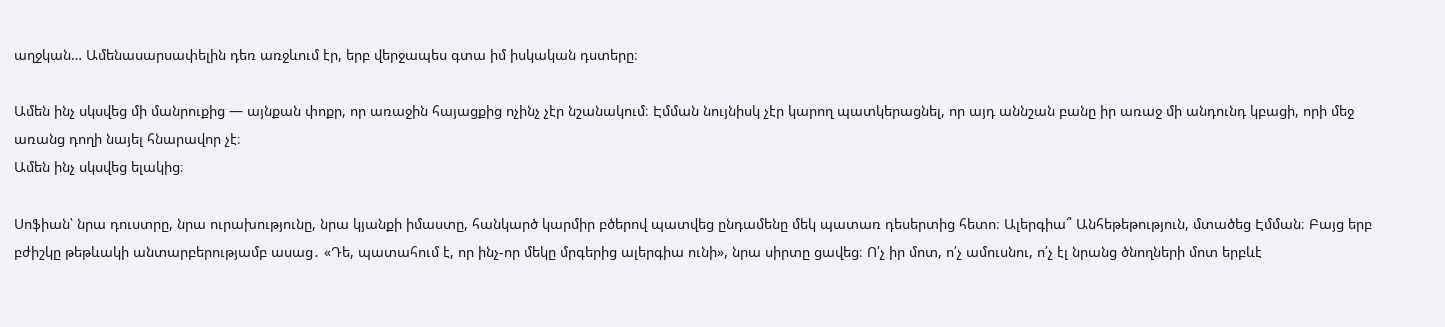աղջկան… Ամենասարսափելին դեռ առջևում էր, երբ վերջապես գտա իմ իսկական դստերը։

Ամեն ինչ սկսվեց մի մանրուքից — այնքան փոքր, որ առաջին հայացքից ոչինչ չէր նշանակում։ Էմման նույնիսկ չէր կարող պատկերացնել, որ այդ աննշան բանը իր առաջ մի անդունդ կբացի, որի մեջ առանց դողի նայել հնարավոր չէ։
Ամեն ինչ սկսվեց ելակից։

Սոֆիան՝ նրա դուստրը, նրա ուրախությունը, նրա կյանքի իմաստը, հանկարծ կարմիր բծերով պատվեց ընդամենը մեկ պատառ դեսերտից հետո։ Ալերգիա՞ Անհեթեթություն, մտածեց Էմման։ Բայց երբ բժիշկը թեթևակի անտարբերությամբ ասաց․ «Դե, պատահում է, որ ինչ-որ մեկը մրգերից ալերգիա ունի», նրա սիրտը ցավեց։ Ո՛չ իր մոտ, ո՛չ ամուսնու, ո՛չ էլ նրանց ծնողների մոտ երբևէ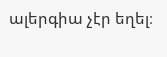ալերգիա չէր եղել։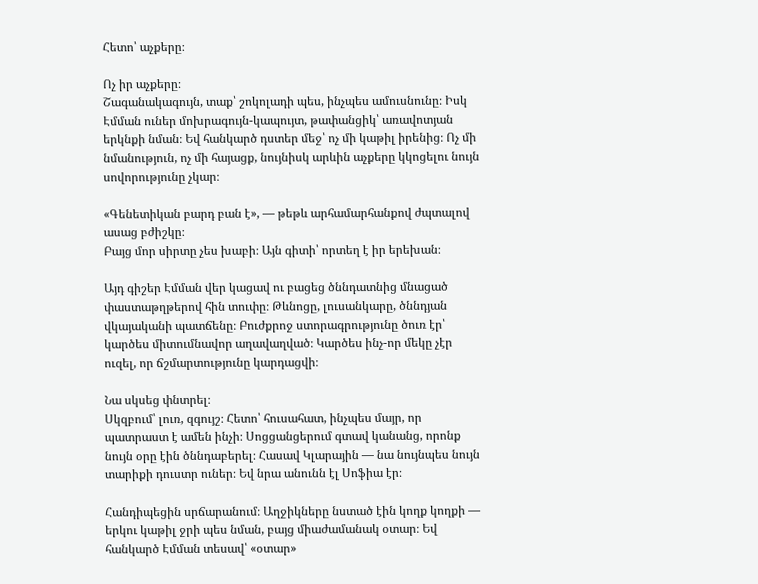Հետո՝ աչքերը։

Ոչ իր աչքերը։
Շագանակագույն, տաք՝ շոկոլադի պես, ինչպես ամուսնունը։ Իսկ Էմման ուներ մոխրագույն-կապույտ, թափանցիկ՝ առավոտյան երկնքի նման։ Եվ հանկարծ դստեր մեջ՝ ոչ մի կաթիլ իրենից։ Ոչ մի նմանություն, ոչ մի հայացք, նույնիսկ արևին աչքերը կկոցելու նույն սովորությունը չկար։

«Գենետիկան բարդ բան է», — թեթև արհամարհանքով ժպտալով ասաց բժիշկը։
Բայց մոր սիրտը չես խաբի։ Այն գիտի՝ որտեղ է իր երեխան։

Այդ գիշեր Էմման վեր կացավ ու բացեց ծննդատնից մնացած փաստաթղթերով հին տուփը։ Թևնոցը, լուսանկարը, ծննդյան վկայականի պատճենը։ Բուժքրոջ ստորագրությունը ծուռ էր՝ կարծես միտումնավոր աղավաղված։ Կարծես ինչ-որ մեկը չէր ուզել, որ ճշմարտությունը կարդացվի։

Նա սկսեց փնտրել։
Սկզբում՝ լուռ, զգույշ։ Հետո՝ հուսահատ, ինչպես մայր, որ պատրաստ է ամեն ինչի։ Սոցցանցերում գտավ կանանց, որոնք նույն օրը էին ծննդաբերել։ Հասավ Կլարային — նա նույնպես նույն տարիքի դուստր ուներ։ Եվ նրա անունն էլ Սոֆիա էր։

Հանդիպեցին սրճարանում։ Աղջիկները նստած էին կողք կողքի — երկու կաթիլ ջրի պես նման, բայց միաժամանակ օտար։ Եվ հանկարծ Էմման տեսավ՝ «օտար»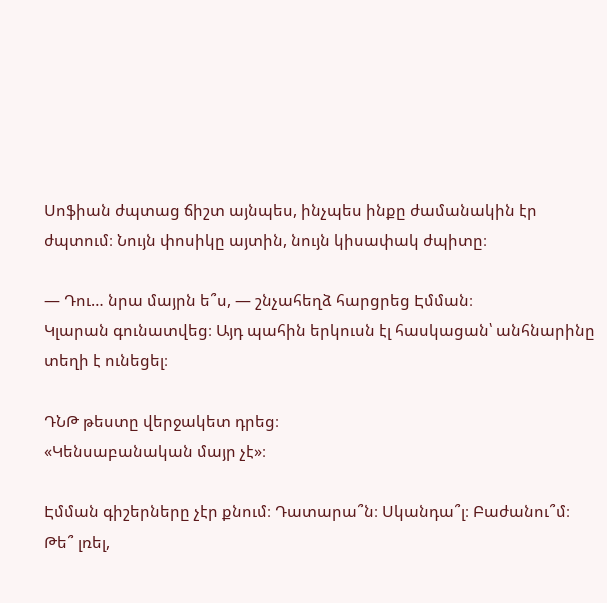Սոֆիան ժպտաց ճիշտ այնպես, ինչպես ինքը ժամանակին էր ժպտում։ Նույն փոսիկը այտին, նույն կիսափակ ժպիտը։

— Դու… նրա մայրն ե՞ս, — շնչահեղձ հարցրեց Էմման։
Կլարան գունատվեց։ Այդ պահին երկուսն էլ հասկացան՝ անհնարինը տեղի է ունեցել։

ԴՆԹ թեստը վերջակետ դրեց։
«Կենսաբանական մայր չէ»։

Էմման գիշերները չէր քնում։ Դատարա՞ն։ Սկանդա՞լ։ Բաժանու՞մ։ Թե՞ լռել,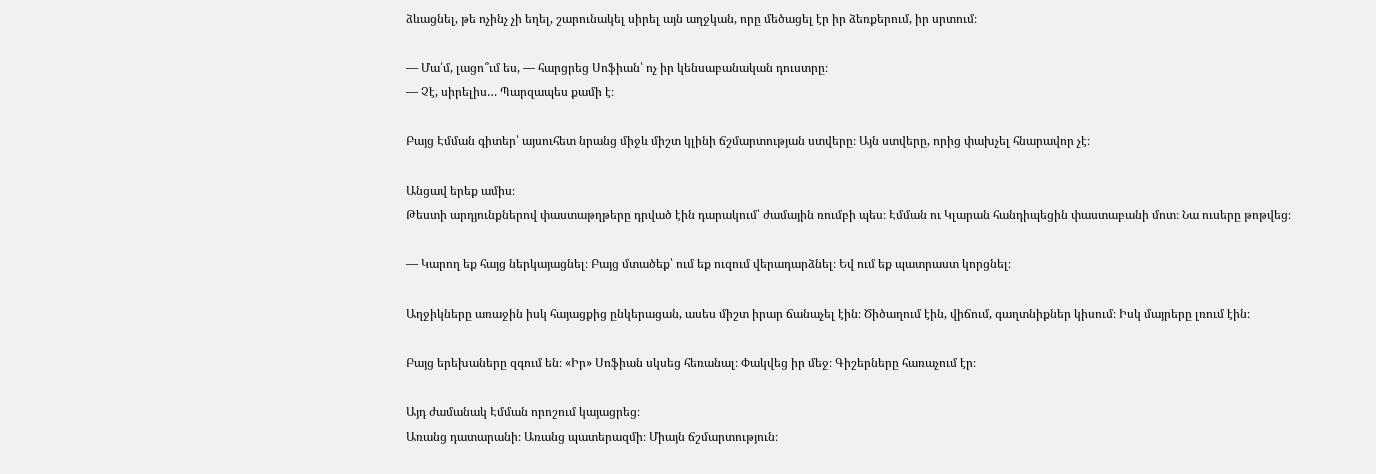ձևացնել, թե ոչինչ չի եղել, շարունակել սիրել այն աղջկան, որը մեծացել էր իր ձեռքերում, իր սրտում։

— Մա՛մ, լացո՞ւմ ես, — հարցրեց Սոֆիան՝ ոչ իր կենսաբանական դուստրը։
— Չէ, սիրելիս… Պարզապես քամի է։

Բայց Էմման գիտեր՝ այսուհետ նրանց միջև միշտ կլինի ճշմարտության ստվերը։ Այն ստվերը, որից փախչել հնարավոր չէ։

Անցավ երեք ամիս։
Թեստի արդյունքներով փաստաթղթերը դրված էին դարակում՝ ժամային ռումբի պես։ Էմման ու Կլարան հանդիպեցին փաստաբանի մոտ։ Նա ուսերը թոթվեց։

— Կարող եք հայց ներկայացնել։ Բայց մտածեք՝ ում եք ուզում վերադարձնել։ Եվ ում եք պատրաստ կորցնել։

Աղջիկները առաջին իսկ հայացքից ընկերացան, ասես միշտ իրար ճանաչել էին։ Ծիծաղում էին, վիճում, գաղտնիքներ կիսում։ Իսկ մայրերը լռում էին։

Բայց երեխաները զգում են։ «Իր» Սոֆիան սկսեց հեռանալ։ Փակվեց իր մեջ։ Գիշերները հառաչում էր։

Այդ ժամանակ Էմման որոշում կայացրեց։
Առանց դատարանի։ Առանց պատերազմի։ Միայն ճշմարտություն։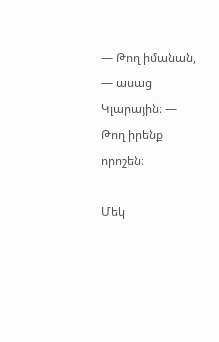— Թող իմանան, — ասաց Կլարային։ — Թող իրենք որոշեն։

Մեկ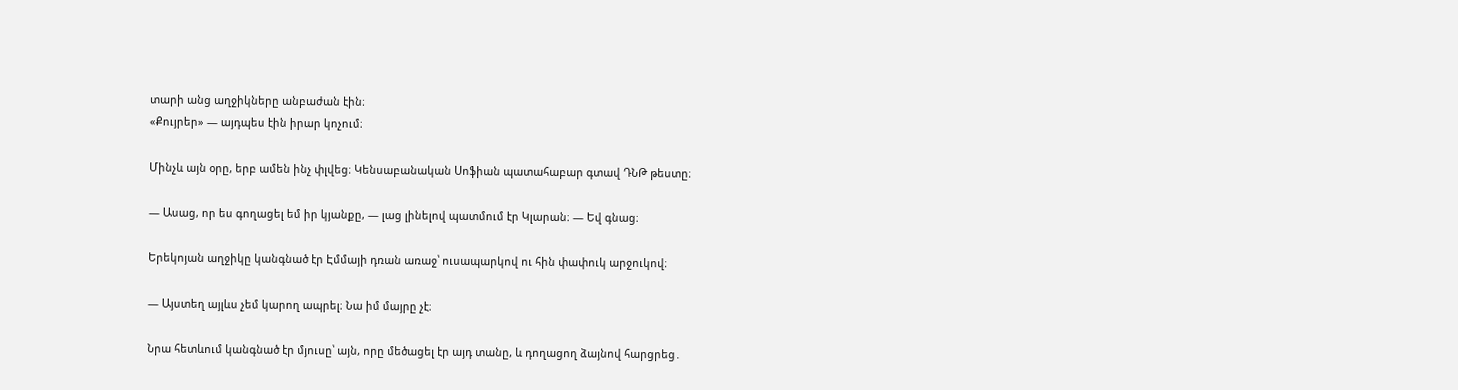տարի անց աղջիկները անբաժան էին։
«Քույրեր» — այդպես էին իրար կոչում։

Մինչև այն օրը, երբ ամեն ինչ փլվեց։ Կենսաբանական Սոֆիան պատահաբար գտավ ԴՆԹ թեստը։

— Ասաց, որ ես գողացել եմ իր կյանքը, — լաց լինելով պատմում էր Կլարան։ — Եվ գնաց։

Երեկոյան աղջիկը կանգնած էր Էմմայի դռան առաջ՝ ուսապարկով ու հին փափուկ արջուկով։

— Այստեղ այլևս չեմ կարող ապրել։ Նա իմ մայրը չէ։

Նրա հետևում կանգնած էր մյուսը՝ այն, որը մեծացել էր այդ տանը, և դողացող ձայնով հարցրեց․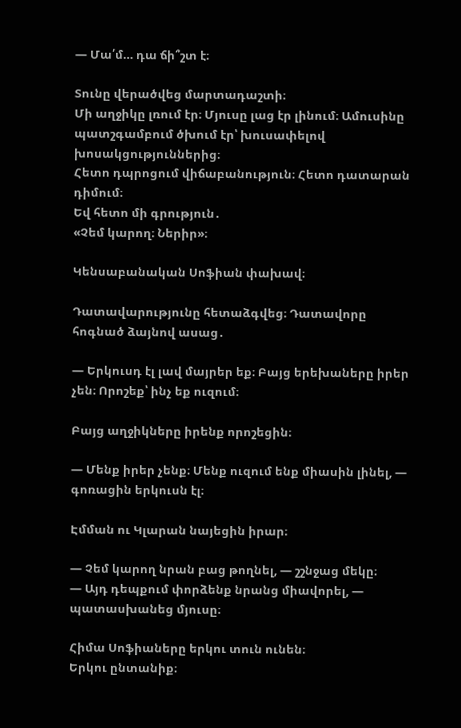— Մա՛մ… դա ճի՞շտ է։

Տունը վերածվեց մարտադաշտի։
Մի աղջիկը լռում էր։ Մյուսը լաց էր լինում։ Ամուսինը պատշգամբում ծխում էր՝ խուսափելով խոսակցություններից։
Հետո դպրոցում վիճաբանություն։ Հետո դատարան դիմում։
Եվ հետո մի գրություն․
«Չեմ կարող։ Ներիր»։

Կենսաբանական Սոֆիան փախավ։

Դատավարությունը հետաձգվեց։ Դատավորը հոգնած ձայնով ասաց․

— Երկուսդ էլ լավ մայրեր եք։ Բայց երեխաները իրեր չեն։ Որոշեք՝ ինչ եք ուզում։

Բայց աղջիկները իրենք որոշեցին։

— Մենք իրեր չենք։ Մենք ուզում ենք միասին լինել, — գոռացին երկուսն էլ։

Էմման ու Կլարան նայեցին իրար։

— Չեմ կարող նրան բաց թողնել, — շշնջաց մեկը։
— Այդ դեպքում փորձենք նրանց միավորել, — պատասխանեց մյուսը։

Հիմա Սոֆիաները երկու տուն ունեն։
Երկու ընտանիք։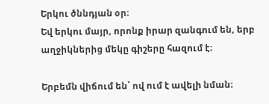Երկու ծննդյան օր։
Եվ երկու մայր, որոնք իրար զանգում են, երբ աղջիկներից մեկը գիշերը հազում է։

Երբեմն վիճում են՝ ով ում է ավելի նման։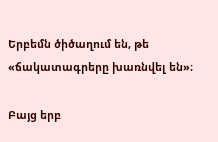Երբեմն ծիծաղում են, թե «ճակատագրերը խառնվել են»։

Բայց երբ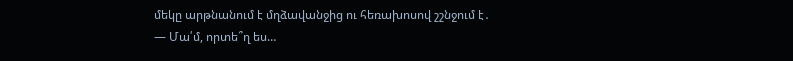մեկը արթնանում է մղձավանջից ու հեռախոսով շշնջում է․
— Մա՛մ, որտե՞ղ ես…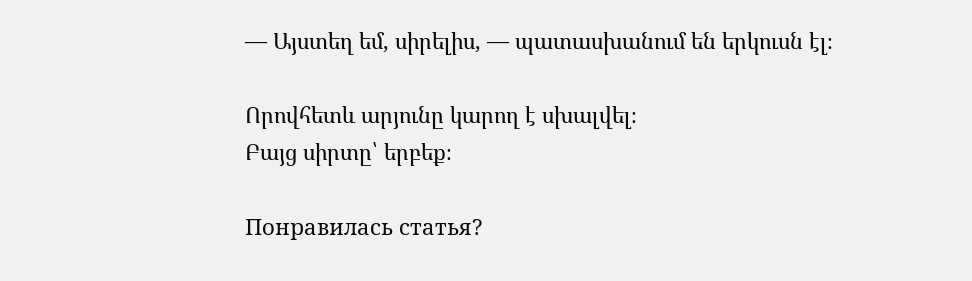— Այստեղ եմ, սիրելիս, — պատասխանում են երկուսն էլ։

Որովհետև արյունը կարող է սխալվել։
Բայց սիրտը՝ երբեք։

Понравилась статья?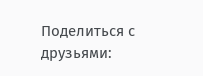Поделиться с друзьями: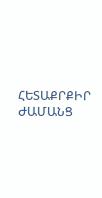ՀԵՏԱՔՐՔԻՐ ԺԱՄԱՆՑ